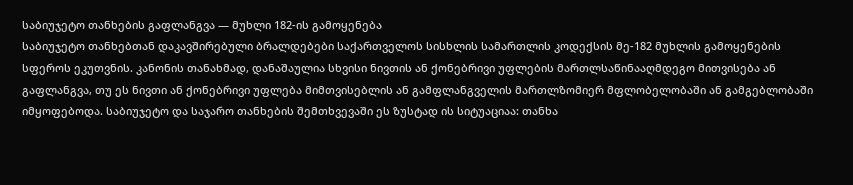საბიუჯეტო თანხების გაფლანგვა — მუხლი 182-ის გამოყენება
საბიუჯეტო თანხებთან დაკავშირებული ბრალდებები საქართველოს სისხლის სამართლის კოდექსის მე-182 მუხლის გამოყენების სფეროს ეკუთვნის. კანონის თანახმად, დანაშაულია სხვისი ნივთის ან ქონებრივი უფლების მართლსაწინააღმდეგო მითვისება ან გაფლანგვა, თუ ეს ნივთი ან ქონებრივი უფლება მიმთვისებლის ან გამფლანგველის მართლზომიერ მფლობელობაში ან გამგებლობაში იმყოფებოდა. საბიუჯეტო და საჯარო თანხების შემთხვევაში ეს ზუსტად ის სიტუაციაა: თანხა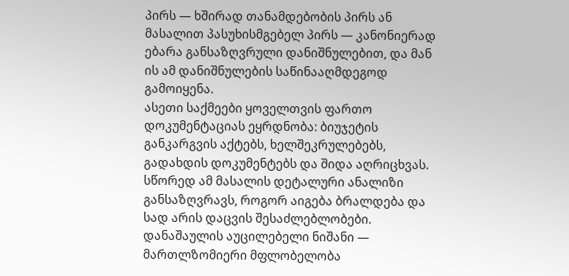პირს — ხშირად თანამდებობის პირს ან მასალით პასუხისმგებელ პირს — კანონიერად ებარა განსაზღვრული დანიშნულებით, და მან ის ამ დანიშნულების საწინააღმდეგოდ გამოიყენა.
ასეთი საქმეები ყოველთვის ფართო დოკუმენტაციას ეყრდნობა: ბიუჯეტის განკარგვის აქტებს, ხელშეკრულებებს, გადახდის დოკუმენტებს და შიდა აღრიცხვას. სწორედ ამ მასალის დეტალური ანალიზი განსაზღვრავს, როგორ აიგება ბრალდება და სად არის დაცვის შესაძლებლობები.
დანაშაულის აუცილებელი ნიშანი — მართლზომიერი მფლობელობა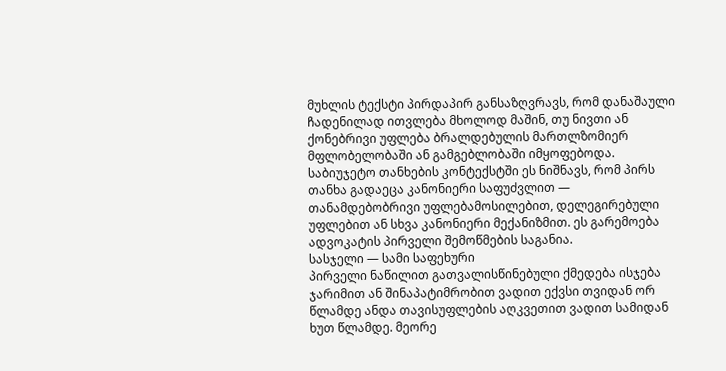მუხლის ტექსტი პირდაპირ განსაზღვრავს, რომ დანაშაული ჩადენილად ითვლება მხოლოდ მაშინ, თუ ნივთი ან ქონებრივი უფლება ბრალდებულის მართლზომიერ მფლობელობაში ან გამგებლობაში იმყოფებოდა. საბიუჯეტო თანხების კონტექსტში ეს ნიშნავს, რომ პირს თანხა გადაეცა კანონიერი საფუძვლით — თანამდებობრივი უფლებამოსილებით, დელეგირებული უფლებით ან სხვა კანონიერი მექანიზმით. ეს გარემოება ადვოკატის პირველი შემოწმების საგანია.
სასჯელი — სამი საფეხური
პირველი ნაწილით გათვალისწინებული ქმედება ისჯება ჯარიმით ან შინაპატიმრობით ვადით ექვსი თვიდან ორ წლამდე ანდა თავისუფლების აღკვეთით ვადით სამიდან ხუთ წლამდე. მეორე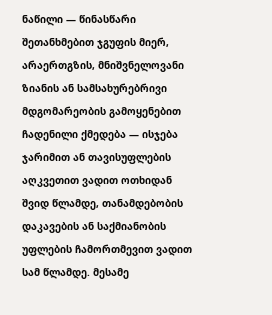ნაწილი — წინასწარი შეთანხმებით ჯგუფის მიერ, არაერთგზის, მნიშვნელოვანი ზიანის ან სამსახურებრივი მდგომარეობის გამოყენებით ჩადენილი ქმედება — ისჯება ჯარიმით ან თავისუფლების აღკვეთით ვადით ოთხიდან შვიდ წლამდე, თანამდებობის დაკავების ან საქმიანობის უფლების ჩამორთმევით ვადით სამ წლამდე. მესამე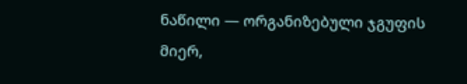ნაწილი — ორგანიზებული ჯგუფის მიერ,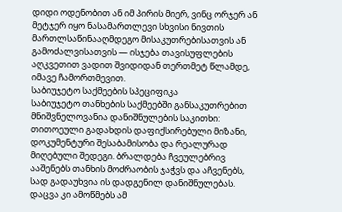დიდი ოდენობით ან იმ პირის მიერ, ვინც ორჯერ ან მეტჯერ იყო ნასამართლევი სხვისი ნივთის მართლსაწინააღმდეგო მისაკუთრებისათვის ან გამოძალვისათვის — ისჯება თავისუფლების აღკვეთით ვადით შვიდიდან თერთმეტ წლამდე, იმავე ჩამორთმევით.
საბიუჯეტო საქმეების სპეციფიკა
საბიუჯეტო თანხების საქმეებში განსაკუთრებით მნიშვნელოვანია დანიშნულების საკითხი: თითოეული გადახდის დაფიქსირებული მიზანი, დოკუმენტური შესაბამისობა და რეალურად მიღებული შედეგი. ბრალდება ჩვეულებრივ ააშენებს თანხის მოძრაობის ჯაჭვს და აჩვენებს, სად გადაუხვია ის დადგენილ დანიშნულებას. დაცვა კი ამოწმებს ამ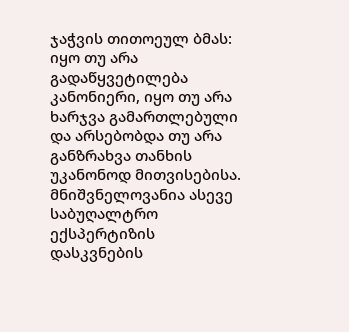ჯაჭვის თითოეულ ბმას: იყო თუ არა გადაწყვეტილება კანონიერი, იყო თუ არა ხარჯვა გამართლებული და არსებობდა თუ არა განზრახვა თანხის უკანონოდ მითვისებისა.
მნიშვნელოვანია ასევე საბუღალტრო ექსპერტიზის დასკვნების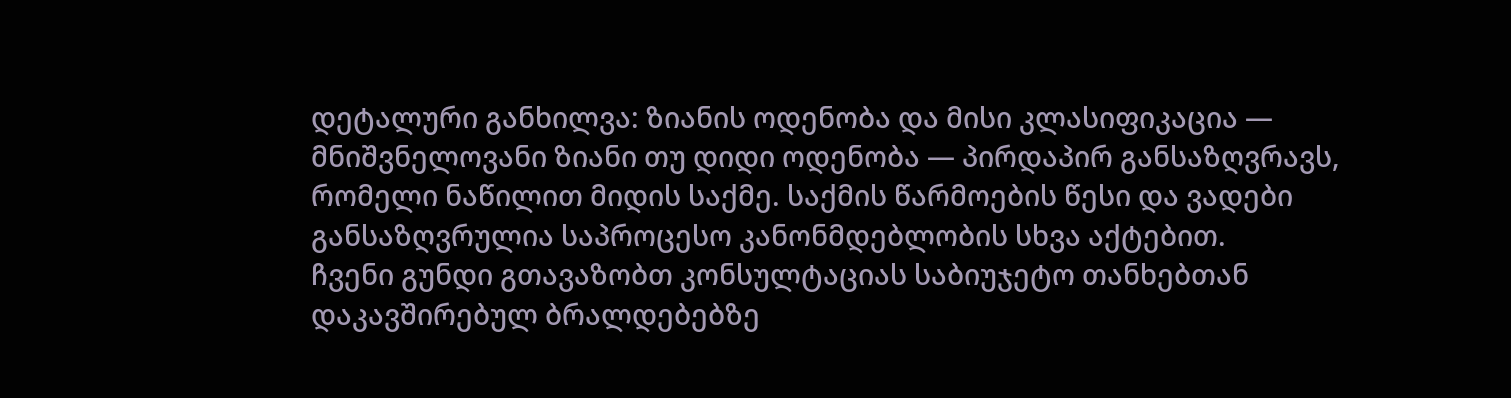დეტალური განხილვა: ზიანის ოდენობა და მისი კლასიფიკაცია — მნიშვნელოვანი ზიანი თუ დიდი ოდენობა — პირდაპირ განსაზღვრავს, რომელი ნაწილით მიდის საქმე. საქმის წარმოების წესი და ვადები განსაზღვრულია საპროცესო კანონმდებლობის სხვა აქტებით.
ჩვენი გუნდი გთავაზობთ კონსულტაციას საბიუჯეტო თანხებთან დაკავშირებულ ბრალდებებზე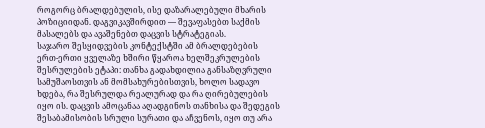როგორც ბრალდებულის, ისე დაზარალებული მხარის პოზიციიდან. დაგვიკავშირდით — შევაფასებთ საქმის მასალებს და ავაშენებთ დაცვის სტრატეგიას.
საჯარო შესყიდვების კონტექსტში ამ ბრალდებების ერთ-ერთი ყველაზე ხშირი წყაროა ხელშეკრულების შესრულების ეტაპი: თანხა გადახდილია განსაზღვრული სამუშაოსთვის ან მომსახურებისთვის, ხოლო სადავო ხდება, რა შესრულდა რეალურად და რა ღირებულების იყო ის. დაცვის ამოცანაა აღადგინოს თანხისა და შედეგის შესაბამისობის სრული სურათი და აჩვენოს, იყო თუ არა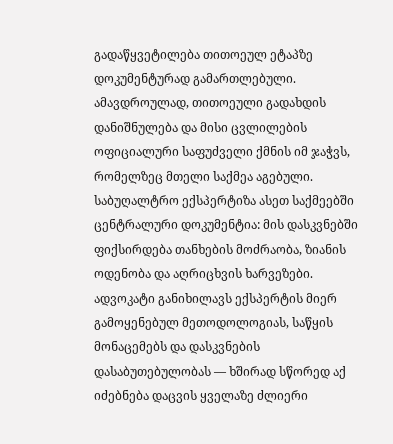გადაწყვეტილება თითოეულ ეტაპზე დოკუმენტურად გამართლებული. ამავდროულად, თითოეული გადახდის დანიშნულება და მისი ცვლილების ოფიციალური საფუძველი ქმნის იმ ჯაჭვს, რომელზეც მთელი საქმეა აგებული.
საბუღალტრო ექსპერტიზა ასეთ საქმეებში ცენტრალური დოკუმენტია: მის დასკვნებში ფიქსირდება თანხების მოძრაობა, ზიანის ოდენობა და აღრიცხვის ხარვეზები. ადვოკატი განიხილავს ექსპერტის მიერ გამოყენებულ მეთოდოლოგიას, საწყის მონაცემებს და დასკვნების დასაბუთებულობას — ხშირად სწორედ აქ იძებნება დაცვის ყველაზე ძლიერი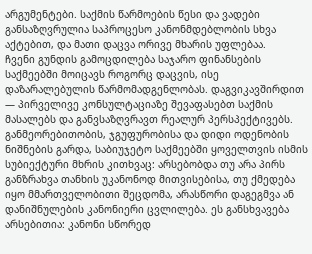არგუმენტები. საქმის წარმოების წესი და ვადები განსაზღვრულია საპროცესო კანონმდებლობის სხვა აქტებით, და მათი დაცვა ორივე მხარის უფლებაა.
ჩვენი გუნდის გამოცდილება საჯარო ფინანსების საქმეებში მოიცავს როგორც დაცვის, ისე დაზარალებულის წარმომადგენლობას. დაგვიკავშირდით — პირველივე კონსულტაციაზე შევაფასებთ საქმის მასალებს და განვსაზღვრავთ რეალურ პერსპექტივებს.
განმეორებითობის, ჯგუფურობისა და დიდი ოდენობის ნიშნების გარდა, საბიუჯეტო საქმეებში ყოველთვის ისმის სუბიექტური მხრის კითხვაც: არსებობდა თუ არა პირს განზრახვა თანხის უკანონოდ მითვისებისა, თუ ქმედება იყო მმართველობითი შეცდომა, არასწორი დაგეგმვა ან დანიშნულების კანონიერი ცვლილება. ეს განსხვავება არსებითია: კანონი სწორედ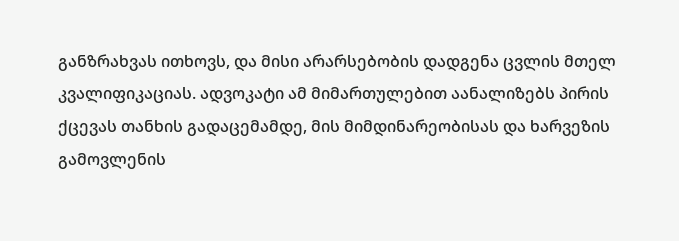განზრახვას ითხოვს, და მისი არარსებობის დადგენა ცვლის მთელ კვალიფიკაციას. ადვოკატი ამ მიმართულებით აანალიზებს პირის ქცევას თანხის გადაცემამდე, მის მიმდინარეობისას და ხარვეზის გამოვლენის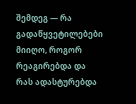შემდეგ — რა გადაწყვეტილებები მიიღო, როგორ რეაგირებდა და რას ადასტურებდა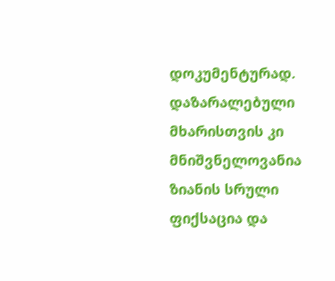დოკუმენტურად.
დაზარალებული მხარისთვის კი მნიშვნელოვანია ზიანის სრული ფიქსაცია და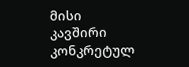მისი კავშირი კონკრეტულ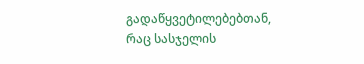გადაწყვეტილებებთან, რაც სასჯელის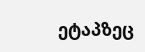ეტაპზეც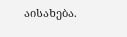აისახება.